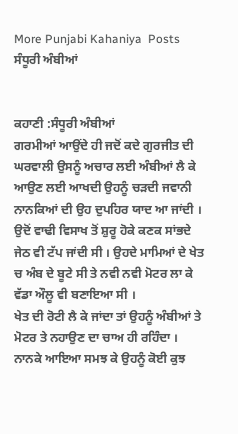More Punjabi Kahaniya  Posts
ਸੰਧੂਰੀ ਅੰਬੀਆਂ


ਕਹਾਣੀ :ਸੰਧੂਰੀ ਅੰਬੀਆਂ
ਗਰਮੀਆਂ ਆਉਂਦੇ ਹੀ ਜਦੋਂ ਕਦੇ ਗੁਰਜੀਤ ਦੀ ਘਰਵਾਲੀ ਉਸਨੂੰ ਅਚਾਰ ਲਈ ਅੰਬੀਆਂ ਲੈ ਕੇ ਆਉਣ ਲਈ ਆਖਦੀ ਉਹਨੂੰ ਚੜਦੀ ਜਵਾਨੀ ਨਾਨਕਿਆਂ ਦੀ ਉਹ ਦੁਪਹਿਰ ਯਾਦ ਆ ਜਾਂਦੀ ।
ਉਦੋਂ ਵਾਢੀ ਵਿਸਾਖ ਤੋਂ ਸ਼ੁਰੂ ਹੋਕੇ ਕਣਕ ਸਾਂਭਦੇ ਜੇਠ ਵੀ ਟੱਪ ਜਾਂਦੀ ਸੀ । ਉਹਦੇ ਮਾਮਿਆਂ ਦੇ ਖੇਤ ਚ ਅੰਬ ਦੇ ਬੂਟੇ ਸੀ ਤੇ ਨਵੀ ਨਵੀ ਮੋਟਰ ਲਾ ਕੇ ਵੱਡਾ ਔਲੂ ਵੀ ਬਣਾਇਆ ਸੀ ।
ਖੇਤ ਦੀ ਰੋਟੀ ਲੈ ਕੇ ਜਾਂਦਾ ਤਾਂ ਉਹਨੂੰ ਅੰਬੀਆਂ ਤੇ ਮੋਟਰ ਤੇ ਨਹਾਉਣ ਦਾ ਚਾਅ ਹੀ ਰਹਿੰਦਾ । ਨਾਨਕੇ ਆਇਆ ਸਮਝ ਕੇ ਉਹਨੂੰ ਕੋਈ ਕੁਝ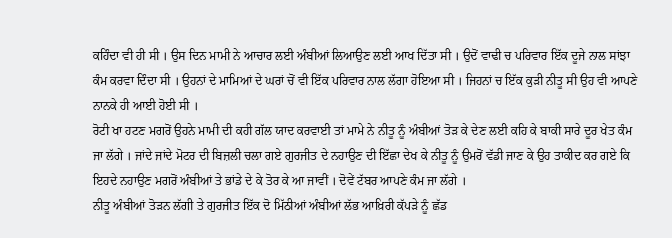ਕਹਿੰਦਾ ਵੀ ਹੀ ਸੀ । ਉਸ ਦਿਨ ਮਾਮੀ ਨੇ ਆਚਾਰ ਲਈ ਅੰਬੀਆਂ ਲਿਆਉਣ ਲਈ ਆਖ ਦਿੱਤਾ ਸੀ । ਉਦੋਂ ਵਾਢੀ ਚ ਪਰਿਵਾਰ ਇੱਕ ਦੂਜੇ ਨਾਲ ਸਾਂਝਾ ਕੰਮ ਕਰਵਾ ਦਿੰਦਾ ਸੀ । ਉਹਨਾਂ ਦੇ ਮਾਮਿਆਂ ਦੇ ਘਰਾਂ ਚੋਂ ਵੀ ਇੱਕ ਪਰਿਵਾਰ ਨਾਲ ਲੱਗਾ ਹੋਇਆ ਸੀ । ਜਿਹਨਾਂ ਚ ਇੱਕ ਕੁੜੀ ਨੀਤੂ ਸੀ ਉਹ ਵੀ ਆਪਣੇ ਨਾਨਕੇ ਹੀ ਆਈ ਹੋਈ ਸੀ ।
ਰੋਟੀ ਖਾ ਹਟਣ ਮਗਰੋਂ ਉਹਨੇ ਮਾਮੀ ਦੀ ਕਹੀ ਗੱਲ ਯਾਦ ਕਰਵਾਈ ਤਾਂ ਮਾਮੇ ਨੇ ਨੀਤੂ ਨੂੰ ਅੰਬੀਆਂ ਤੋੜ ਕੇ ਦੇਣ ਲਈ ਕਹਿ ਕੇ ਬਾਕੀ ਸਾਰੇ ਦੂਰ ਖੇਤ ਕੰਮ ਜਾ ਲੱਗੇ । ਜਾਂਦੇ ਜਾਂਦੇ ਮੋਟਰ ਦੀ ਬਿਜ਼ਲੀ ਚਲਾ ਗਏ ਗੁਰਜੀਤ ਦੇ ਨਹਾਉਣ ਦੀ ਇੱਛਾ ਦੇਖ ਕੇ ਨੀਤੂ ਨੂੰ ਉਮਰੋਂ ਵੱਡੀ ਜਾਣ ਕੇ ਉਹ ਤਾਕੀਦ ਕਰ ਗਏ ਕਿ ਇਹਦੇ ਨਹਾਉਣ ਮਗਰੋਂ ਅੰਬੀਆਂ ਤੇ ਭਾਂਡੇ ਦੇ ਕੇ ਤੋਰ ਕੇ ਆ ਜਾਵੀਂ । ਦੋਵੇਂ ਟੱਬਰ ਆਪਣੇ ਕੰਮ ਜਾ ਲੱਗੇ ।
ਨੀਤੂ ਅੰਬੀਆਂ ਤੋੜਨ ਲੱਗੀ ਤੇ ਗੁਰਜੀਤ ਇੱਕ ਦੋ ਮਿੱਠੀਆਂ ਅੰਬੀਆਂ ਲੱਭ ਆਖ਼ਿਰੀ ਕੱਪੜੇ ਨੂੰ ਛੱਡ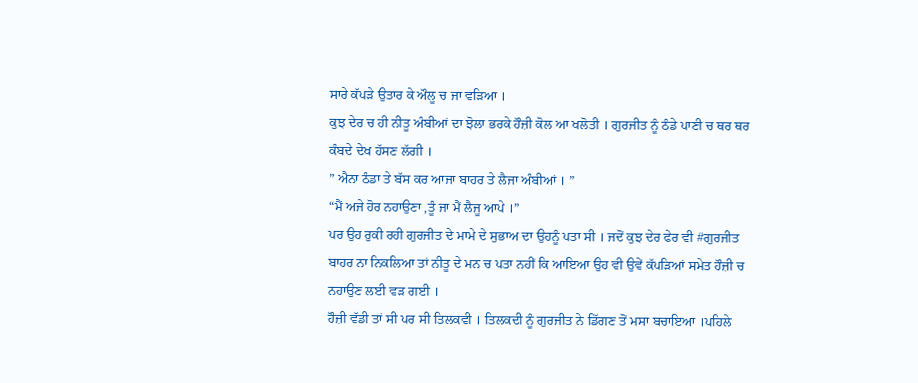ਸਾਰੇ ਕੱਪੜੇ ਉਤਾਰ ਕੇ ਔਲੂ ਚ ਜਾ ਵੜਿਆ ।
ਕੁਝ ਦੇਰ ਚ ਹੀ ਨੀਤੂ ਅੰਬੀਆਂ ਦਾ ਝੋਲਾ ਭਰਕੇ ਹੌਜ਼ੀ ਕੋਲ ਆ ਖਲੋਤੀ । ਗੁਰਜੀਤ ਨੂੰ ਠੰਡੇ ਪਾਣੀ ਚ ਥਰ ਥਰ ਕੰਬਦੇ ਦੇਖ ਹੱਸਣ ਲੱਗੀ ।
” ਐਨਾ ਠੰਡਾ ਤੇ ਬੱਸ ਕਰ ਆਜਾ ਬਾਹਰ ਤੇ ਲੈਜਾ ਅੰਬੀਆਂ । ”
“ਮੈਂ ਅਜੇ ਹੋਰ ਨਹਾਉਣਾ ,ਤੂੰ ਜਾ ਮੈਂ ਲੈਜੂ ਆਪੇ ।”
ਪਰ ਉਹ ਰੁਕੀ ਰਹੀ ਗੁਰਜੀਤ ਦੇ ਮਾਮੇ ਦੇ ਸੁਭਾਅ ਦਾ ਉਹਨੂੰ ਪਤਾ ਸੀ । ਜਦੋਂ ਕੁਝ ਦੇਰ ਫੇਰ ਵੀ #ਗੁਰਜੀਤ ਬਾਹਰ ਨਾ ਨਿਕਲਿਆ ਤਾਂ ਨੀਤੂ ਦੇ ਮਨ ਚ ਪਤਾ ਨਹੀਂ ਕਿ ਆਇਆ ਉਹ ਵੀ ਉਵੇਂ ਕੱਪੜਿਆਂ ਸਮੇਤ ਹੌਜ਼ੀ ਚ ਨਹਾਉਣ ਲਈ ਵੜ ਗਈ ।
ਹੌਜ਼ੀ ਵੱਡੀ ਤਾਂ ਸੀ ਪਰ ਸੀ ਤਿਲਕਵੀ । ਤਿਲਕਦੀ ਨੂੰ ਗੁਰਜੀਤ ਨੇ ਡਿੱਗਣ ਤੋਂ ਮਸਾ ਬਚਾਇਆ ।ਪਹਿਲੇ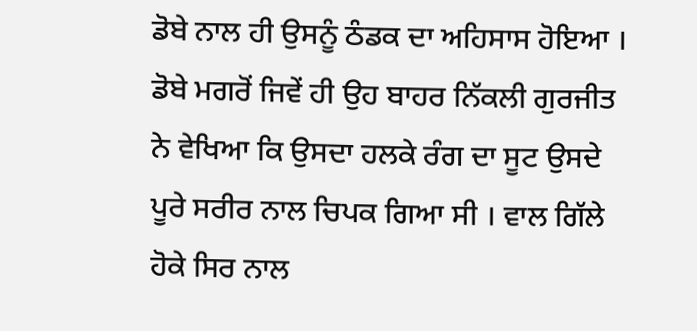ਡੋਬੇ ਨਾਲ ਹੀ ਉਸਨੂੰ ਠੰਡਕ ਦਾ ਅਹਿਸਾਸ ਹੋਇਆ । ਡੋਬੇ ਮਗਰੋਂ ਜਿਵੇਂ ਹੀ ਉਹ ਬਾਹਰ ਨਿੱਕਲੀ ਗੁਰਜੀਤ ਨੇ ਵੇਖਿਆ ਕਿ ਉਸਦਾ ਹਲਕੇ ਰੰਗ ਦਾ ਸੂਟ ਉਸਦੇ ਪੂਰੇ ਸਰੀਰ ਨਾਲ ਚਿਪਕ ਗਿਆ ਸੀ । ਵਾਲ ਗਿੱਲੇ ਹੋਕੇ ਸਿਰ ਨਾਲ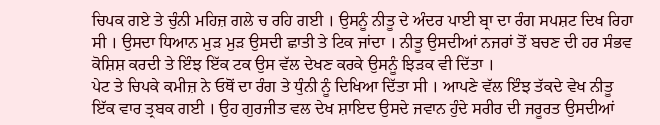ਚਿਪਕ ਗਏ ਤੇ ਚੁੰਨੀ ਮਹਿਜ਼ ਗਲੇ ਚ ਰਹਿ ਗਈ । ਉਸਨੂੰ ਨੀਤੂ ਦੇ ਅੰਦਰ ਪਾਈ ਬ੍ਰਾ ਦਾ ਰੰਗ ਸਪਸ਼ਟ ਦਿਖ ਰਿਹਾ ਸੀ । ਉਸਦਾ ਧਿਆਨ ਮੁੜ ਮੁੜ ਉਸਦੀ ਛਾਤੀ ਤੇ ਟਿਕ ਜਾਂਦਾ । ਨੀਤੂ ਉਸਦੀਆਂ ਨਜਰਾਂ ਤੋਂ ਬਚਣ ਦੀ ਹਰ ਸੰਭਵ ਕੋਸ਼ਿਸ਼ ਕਰਦੀ ਤੇ ਇੰਝ ਇੱਕ ਟਕ ਉਸ ਵੱਲ ਦੇਖਣ ਕਰਕੇ ਉਸਨੂੰ ਝਿੜਕ ਵੀ ਦਿੱਤਾ ।
ਪੇਟ ਤੇ ਚਿਪਕੇ ਕਮੀਜ਼ ਨੇ ਓਥੋਂ ਦਾ ਰੰਗ ਤੇ ਧੁੰਨੀ ਨੂੰ ਦਿਖਿਆ ਦਿੱਤਾ ਸੀ । ਆਪਣੇ ਵੱਲ ਇੰਝ ਤੱਕਦੇ ਵੇਖ ਨੀਤੂ ਇੱਕ ਵਾਰ ਤ੍ਰਬਕ ਗਈ । ਉਹ ਗੁਰਜੀਤ ਵਲ ਦੇਖ ਸ਼ਾਇਦ ਉਸਦੇ ਜਵਾਨ ਹੁੰਦੇ ਸਰੀਰ ਦੀ ਜਰੂਰਤ ਉਸਦੀਆਂ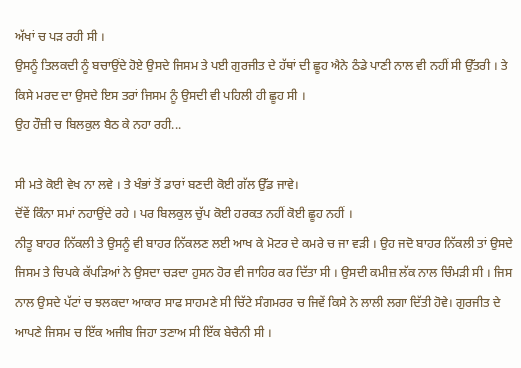ਅੱਖਾਂ ਚ ਪੜ ਰਹੀ ਸੀ ।
ਉਸਨੂੰ ਤਿਲਕਦੀ ਨੂੰ ਬਚਾਉਂਦੇ ਹੋਏ ਉਸਦੇ ਜਿਸਮ ਤੇ ਪਈ ਗੁਰਜੀਤ ਦੇ ਹੱਥਾਂ ਦੀ ਛੂਹ ਐਨੇ ਠੰਡੇ ਪਾਣੀ ਨਾਲ ਵੀ ਨਹੀਂ ਸੀ ਉੱਤਰੀ । ਤੇ ਕਿਸੇ ਮਰਦ ਦਾ ਉਸਦੇ ਇਸ ਤਰਾਂ ਜਿਸਮ ਨੂੰ ਉਸਦੀ ਵੀ ਪਹਿਲੀ ਹੀ ਛੂਹ ਸੀ ।
ਉਹ ਹੌਜ਼ੀ ਚ ਬਿਲਕੁਲ ਬੈਠ ਕੇ ਨਹਾ ਰਹੀ...

ਸੀ ਮਤੇ ਕੋਈ ਵੇਖ ਨਾ ਲਵੇ । ਤੇ ਖੰਭਾਂ ਤੋਂ ਡਾਰਾਂ ਬਣਦੀ ਕੋਈ ਗੱਲ ਉੱਡ ਜਾਵੇ।
ਦੋਂਵੇਂ ਕਿੰਨਾ ਸਮਾਂ ਨਹਾਉਂਦੇ ਰਹੇ । ਪਰ ਬਿਲਕੁਲ ਚੁੱਪ ਕੋਈ ਹਰਕਤ ਨਹੀਂ ਕੋਈ ਛੂਹ ਨਹੀਂ ।
ਨੀਤੂ ਬਾਹਰ ਨਿੱਕਲੀ ਤੇ ਉਸਨੂੰ ਵੀ ਬਾਹਰ ਨਿੱਕਲਣ ਲਈ ਆਖ ਕੇ ਮੋਟਰ ਦੇ ਕਮਰੇ ਚ ਜਾ ਵੜੀ । ਉਹ ਜਦੋ ਬਾਹਰ ਨਿੱਕਲੀ ਤਾਂ ਉਸਦੇ ਜਿਸਮ ਤੇ ਚਿਪਕੇ ਕੱਪੜਿਆਂ ਨੇ ਉਸਦਾ ਚੜਦਾ ਹੁਸਨ ਹੋਰ ਵੀ ਜਾਹਿਰ ਕਰ ਦਿੱਤਾ ਸੀ । ਉਸਦੀ ਕਮੀਜ਼ ਲੱਕ ਨਾਲ ਚਿੰਮੜੀ ਸੀ । ਜਿਸ ਨਾਲ ਉਸਦੇ ਪੱਟਾਂ ਚ ਝਲਕਦਾ ਆਕਾਰ ਸਾਫ ਸਾਹਮਣੇ ਸੀ ਚਿੱਟੇ ਸੰਗਮਰਰ ਚ ਜਿਵੇਂ ਕਿਸੇ ਨੇ ਲਾਲੀ ਲਗਾ ਦਿੱਤੀ ਹੋਵੇ। ਗੁਰਜੀਤ ਦੇ ਆਪਣੇ ਜਿਸਮ ਚ ਇੱਕ ਅਜੀਬ ਜਿਹਾ ਤਣਾਅ ਸੀ ਇੱਕ ਬੇਚੈਨੀ ਸੀ ।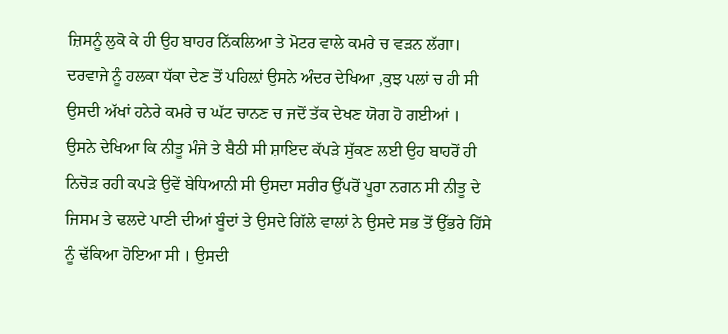ਜ਼ਿਸਨੂੰ ਲੁਕੋ ਕੇ ਹੀ ਉਹ ਬਾਹਰ ਨਿੱਕਲਿਆ ਤੇ ਮੋਟਰ ਵਾਲੇ ਕਮਰੇ ਚ ਵੜਨ ਲੱਗਾ।
ਦਰਵਾਜੇ ਨੂੰ ਹਲਕਾ ਧੱਕਾ ਦੇਣ ਤੋਂ ਪਹਿਲ਼ਾਂ ਉਸਨੇ ਅੰਦਰ ਦੇਖਿਆ ,ਕੁਝ ਪਲਾਂ ਚ ਹੀ ਸੀ ਉਸਦੀ ਅੱਖਾਂ ਹਨੇਰੇ ਕਮਰੇ ਚ ਘੱਟ ਚਾਨਣ ਚ ਜਦੋਂ ਤੱਕ ਦੇਖਣ ਯੋਗ ਹੋ ਗਈਆਂ ।
ਉਸਨੇ ਦੇਖਿਆ ਕਿ ਨੀਤੂ ਮੰਜੇ ਤੇ ਬੈਠੀ ਸੀ ਸ਼ਾਇਦ ਕੱਪੜੇ ਸੁੱਕਣ ਲਈ ਉਹ ਬਾਹਰੋਂ ਹੀ ਨਿਚੋੜ ਰਹੀ ਕਪੜੇ ਉਵੇਂ ਬੇਧਿਆਨੀ ਸੀ ਉਸਦਾ ਸਰੀਰ ਉੱਪਰੋਂ ਪੂਰਾ ਨਗਨ ਸੀ ਨੀਤੂ ਦੇ ਜਿਸਮ ਤੇ ਢਲਦੇ ਪਾਣੀ ਦੀਆਂ ਬੂੰਦਾਂ ਤੇ ਉਸਦੇ ਗਿੱਲੇ ਵਾਲਾਂ ਨੇ ਉਸਦੇ ਸਭ ਤੋਂ ਉੱਭਰੇ ਹਿੱਸੇ ਨੂੰ ਢੱਕਿਆ ਹੋਇਆ ਸੀ । ਉਸਦੀ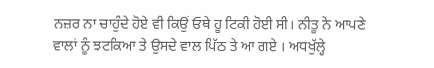ਨਜ਼ਰ ਨਾ ਚਾਹੁੰਦੇ ਹੋਏ ਵੀ ਕਿਉਂ ਓਥੇ ਹੂ ਟਿਕੀ ਹੋਈ ਸੀ। ਨੀਤੂ ਨੇ ਆਪਣੇ ਵਾਲਾਂ ਨੂੰ ਝਟਕਿਆ ਤੇ ਉਸਦੇ ਵਾਲ ਪਿੱਠ ਤੇ ਆ ਗਏ । ਅਧਖੁੱਲ੍ਹੇ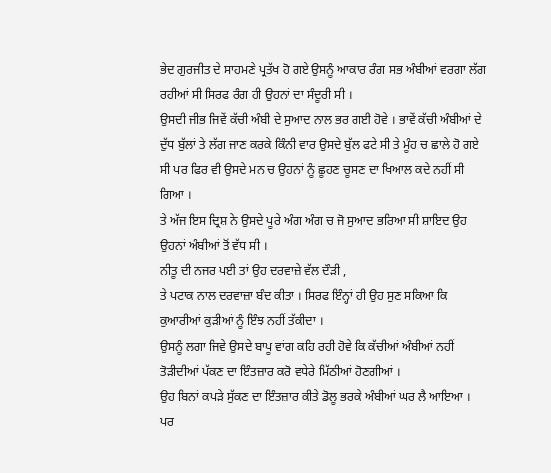ਭੇਦ ਗੁਰਜੀਤ ਦੇ ਸਾਹਮਣੇ ਪ੍ਰਤੱਖ ਹੋ ਗਏ ਉਸਨੂੰ ਆਕਾਰ ਰੰਗ ਸਭ ਅੰਬੀਆਂ ਵਰਗਾ ਲੱਗ ਰਹੀਆਂ ਸੀ ਸਿਰਫ ਰੰਗ ਹੀ ਉਹਨਾਂ ਦਾ ਸੰਦੂਰੀ ਸੀ ।
ਉਸਦੀ ਜੀਭ ਜਿਵੇਂ ਕੱਚੀ ਅੰਬੀ ਦੇ ਸੁਆਦ ਨਾਲ ਭਰ ਗਈ ਹੋਵੇ । ਭਾਵੇਂ ਕੱਚੀ ਅੰਬੀਆਂ ਦੇ ਦੁੱਧ ਬੁੱਲਾਂ ਤੇ ਲੱਗ ਜਾਣ ਕਰਕੇ ਕਿੰਨੀ ਵਾਰ ਉਸਦੇ ਬੁੱਲ ਫਟੇ ਸੀ ਤੇ ਮੂੰਹ ਚ ਛਾਲੇ ਹੋ ਗਏ ਸੀ ਪਰ ਫਿਰ ਵੀ ਉਸਦੇ ਮਨ ਚ ਉਹਨਾਂ ਨੂੰ ਛੂਹਣ ਚੂਸਣ ਦਾ ਖਿਆਲ ਕਦੇ ਨਹੀਂ ਸੀ ਗਿਆ ।
ਤੇ ਅੱਜ ਇਸ ਦ੍ਰਿਸ਼ ਨੇ ਉਸਦੇ ਪੂਰੇ ਅੰਗ ਅੰਗ ਚ ਜੋ ਸੁਆਦ ਭਰਿਆ ਸੀ ਸ਼ਾਇਦ ਉਹ ਉਹਨਾਂ ਅੰਬੀਆਂ ਤੋਂ ਵੱਧ ਸੀ ।
ਨੀਤੂ ਦੀ ਨਜਰ ਪਈ ਤਾਂ ਉਹ ਦਰਵਾਜ਼ੇ ਵੱਲ ਦੌੜੀ ,
ਤੇ ਪਟਾਕ ਨਾਲ ਦਰਵਾਜ਼ਾ ਬੰਦ ਕੀਤਾ । ਸਿਰਫ ਇੰਨ੍ਹਾਂ ਹੀ ਉਹ ਸੁਣ ਸਕਿਆ ਕਿ ਕੁਆਰੀਆਂ ਕੁੜੀਆਂ ਨੂੰ ਇੰਝ ਨਹੀਂ ਤੱਕੀਦਾ ।
ਉਸਨੂੰ ਲਗਾ ਜਿਵੇ ਉਸਦੇ ਬਾਪੂ ਵਾਂਗ ਕਹਿ ਰਹੀ ਹੋਵੇ ਕਿ ਕੱਚੀਆਂ ਅੰਬੀਆਂ ਨਹੀਂ ਤੋੜੀਦੀਆਂ ਪੱਕਣ ਦਾ ਇੰਤਜ਼ਾਰ ਕਰੋ ਵਧੇਰੇ ਮਿੱਠੀਆਂ ਹੋਣਗੀਆਂ ।
ਉਹ ਬਿਨਾਂ ਕਪੜੇ ਸੁੱਕਣ ਦਾ ਇੰਤਜ਼ਾਰ ਕੀਤੇ ਡੋਲੂ ਭਰਕੇ ਅੰਬੀਆਂ ਘਰ ਲੈ ਆਇਆ । ਪਰ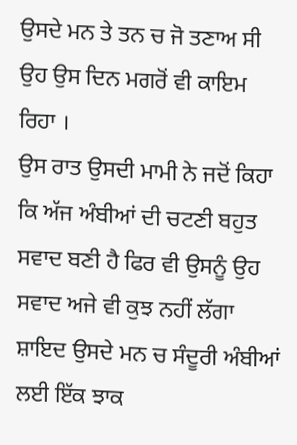ਉਸਦੇ ਮਨ ਤੇ ਤਨ ਚ ਜੋ ਤਣਾਅ ਸੀ ਉਹ ਉਸ ਦਿਨ ਮਗਰੋਂ ਵੀ ਕਾਇਮ ਰਿਹਾ ।
ਉਸ ਰਾਤ ਉਸਦੀ ਮਾਮੀ ਨੇ ਜਦੋਂ ਕਿਹਾ ਕਿ ਅੱਜ ਅੰਬੀਆਂ ਦੀ ਚਟਣੀ ਬਹੁਤ ਸਵਾਦ ਬਣੀ ਹੈ ਫਿਰ ਵੀ ਉਸਨੂੰ ਉਹ ਸਵਾਦ ਅਜੇ ਵੀ ਕੁਝ ਨਹੀਂ ਲੱਗਾ ਸ਼ਾਇਦ ਉਸਦੇ ਮਨ ਚ ਸੰਦੂਰੀ ਅੰਬੀਆਂ ਲਈ ਇੱਕ ਝਾਕ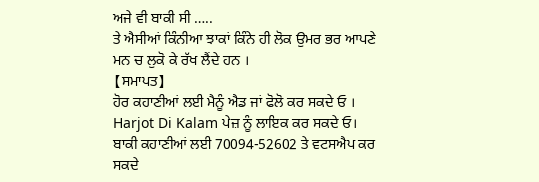ਅਜੇ ਵੀ ਬਾਕੀ ਸੀ …..
ਤੇ ਐਸੀਆਂ ਕਿੰਨੀਆ ਝਾਕਾਂ ਕਿੰਨੇ ਹੀ ਲੋਕ ਉਮਰ ਭਰ ਆਪਣੇ ਮਨ ਚ ਲੁਕੋ ਕੇ ਰੱਖ ਲੈਂਦੇ ਹਨ ।
【ਸਮਾਪਤ】
ਹੋਰ ਕਹਾਣੀਆਂ ਲਈ ਮੈਨੂੰ ਐਡ ਜਾਂ ਫੋਲੋ ਕਰ ਸਕਦੇ ਓ ।
Harjot Di Kalam ਪੇਜ਼ ਨੂੰ ਲਾਇਕ ਕਰ ਸਕਦੇ ਓ।
ਬਾਕੀ ਕਹਾਣੀਆਂ ਲਈ 70094-52602 ਤੇ ਵਟਸਐਪ ਕਰ ਸਕਦੇ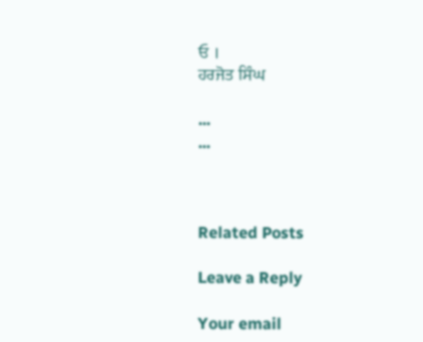ਓ ।
ਹਰਜੋਤ ਸਿੰਘ

...
...



Related Posts

Leave a Reply

Your email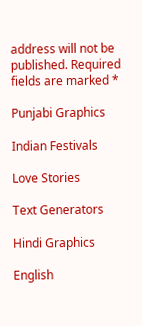address will not be published. Required fields are marked *

Punjabi Graphics

Indian Festivals

Love Stories

Text Generators

Hindi Graphics

English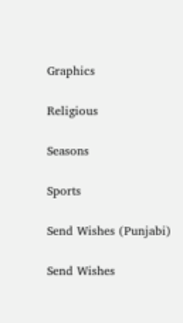Graphics

Religious

Seasons

Sports

Send Wishes (Punjabi)

Send Wishes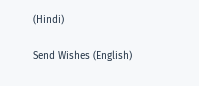(Hindi)

Send Wishes (English)